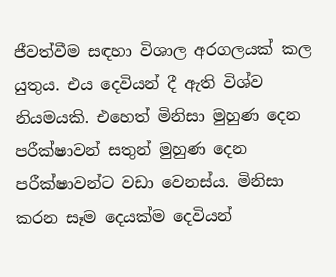ජීවත්වීම සඳහා විශාල අරගලයක් කල යුතුය. එය දෙවියන් දී ඇති විශ්ව නියමයකි. එහෙත් මිනිසා මුහුණ දෙන පරීක්ෂාවන් සතුන් මුහුණ දෙන පරීක්ෂාවන්ට වඩා වෙනස්ය. මිනිසා කරන සෑම දෙයක්ම දෙවියන්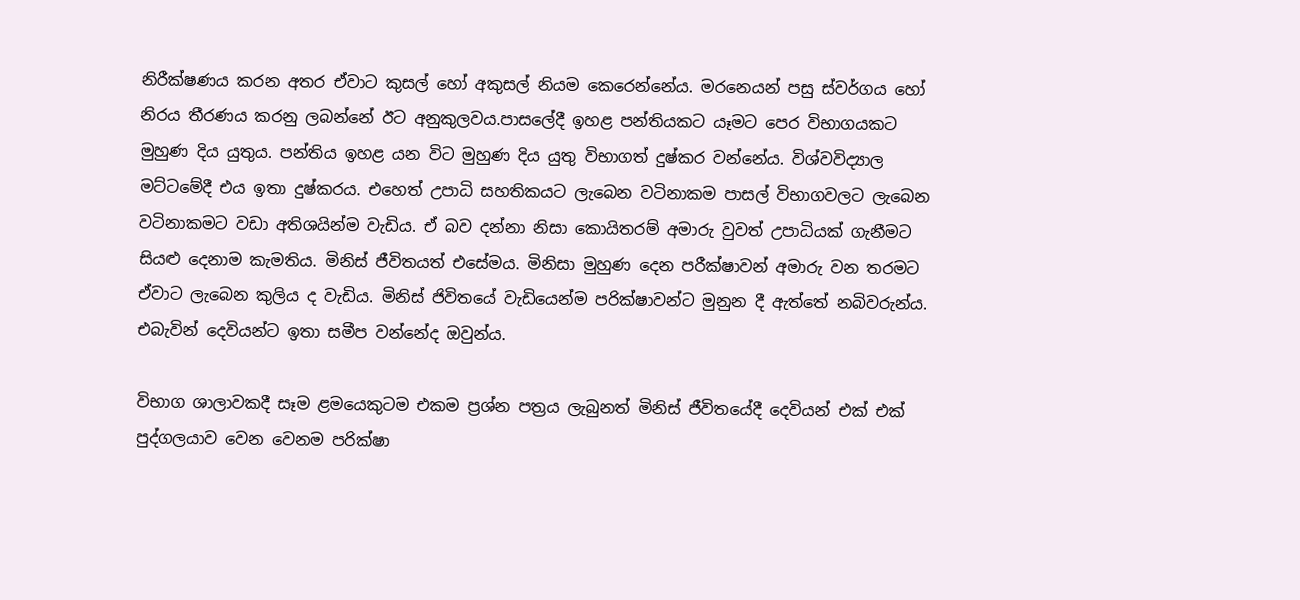නිරීක්ෂණය කරන අතර ඒවාට කුසල් හෝ අකුසල් නියම කෙරෙන්නේය. මරනෙයන් පසු ස්වර්ගය හෝ නිරය තීරණය කරනු ලබන්නේ ඊට අනුකුලවය.පාසලේදී ඉහළ පන්තියකට යෑමට පෙර විභාගයකට මුහුණ දිය යුතුය. පන්තිය ඉහළ යන විට මුහුණ දිය යුතු විභාගත් දුෂ්කර වන්නේය. විශ්වවිද්‍යාල මට්ටමේදී එය ඉතා දුෂ්කරය. එහෙත් උපාධි සහතිකයට ලැබෙන වටිනාකම පාසල් විභාගවලට ලැබෙන වටිනාකමට වඩා අතිශයින්ම වැඩිය. ඒ බව දන්නා නිසා කොයිතරම් අමාරු වුවත් උපාධියක් ගැනීමට සියළු දෙනාම කැමතිය. මිනිස් ජීවිතයත් එසේමය. මිනිසා මුහුණ දෙන පරීක්ෂාවන් අමාරු වන තරමට ඒවාට ලැබෙන කුලිය ද වැඩිය. මිනිස් ජිවිතයේ වැඩියෙන්ම පරික්ෂාවන්ට මුනුන දී ඇත්තේ නබිවරුන්ය. එබැවින් දෙවියන්ට ඉතා සමීප වන්නේද ඔවුන්ය.

විභාග ශාලාවකදී සෑම ළමයෙකුටම එකම ප්‍රශ්න පත්‍රය ලැබුනත් මිනිස් ජීවිතයේදී දෙවියන් එක් එක් පුද්ගලයාව වෙන වෙනම පරික්ෂා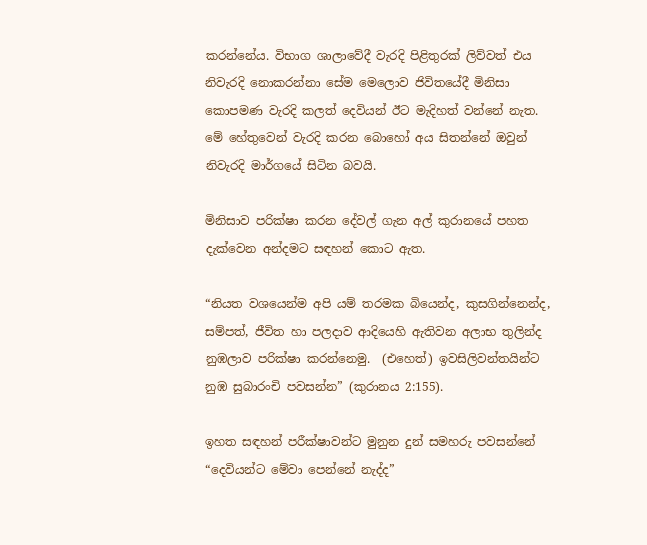කරන්නේය. විභාග ශාලාවේදී වැරදි පිළිතුරක් ලිව්වත් එය නිවැරදි නොකරන්නා සේම මෙලොව ජිවිතයේදී මිනිසා කොපමණ වැරදි කලත් දෙවියන් ඊට මැදිහත් වන්නේ නැත. මේ හේතුවෙන් වැරදි කරන බොහෝ අය සිතන්නේ ඔවුන් නිවැරදි මාර්ගයේ සිටින බවයි.

මිනිසාව පරික්ෂා කරන දේවල් ගැන අල් කුරානයේ පහත දැක්වෙන අන්දමට සඳහන් කොට ඇත.

“නියත වශයෙන්ම අපි යම් තරමක බියෙන්ද, කුසගින්නෙන්ද, සම්පත්, ජීවිත හා පලදාව ආදියෙහි ඇතිවන අලාභ තුලින්ද නුඹලාව පරික්ෂා කරන්නෙමු.  (එහෙත්) ඉවසිලිවන්තයින්ට නුඹ සුබාරංචි පවසන්න” (කුරානය 2:155).

ඉහත සඳහන් පරීක්ෂාවන්ට මුනුන දුන් සමහරු පවසන්නේ “දෙවියන්ට මේවා පෙන්නේ නැද්ද”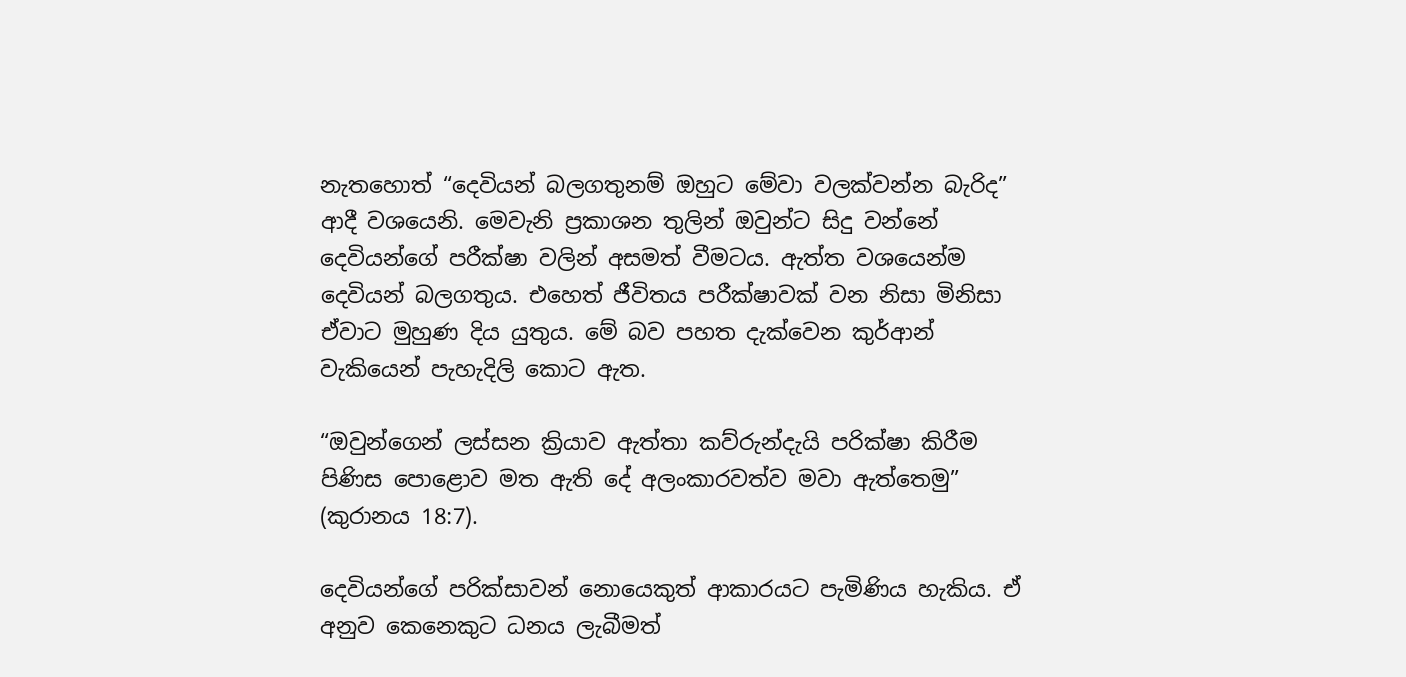නැතහොත් “දෙවියන් බලගතුනම් ඔහුට මේවා වලක්වන්න බැරිද” ආදී වශයෙනි. මෙවැනි ප්‍රකාශන තුලින් ඔවුන්ට සිදු වන්නේ දෙවියන්ගේ පරීක්ෂා වලින් අසමත් වීමටය. ඇත්ත වශයෙන්ම දෙවියන් බලගතුය. එහෙත් ජීවිතය පරීක්ෂාවක් වන නිසා මිනිසා ඒවාට මුහුණ දිය යුතුය. මේ බව පහත දැක්වෙන කුර්ආන් වැකියෙන් පැහැදිලි කොට ඇත.

“ඔවුන්ගෙන් ලස්සන ක්‍රියාව ඇත්තා කව්රුන්දැයි පරික්ෂා කිරීම පිණිස පොළොව මත ඇති දේ අලංකාරවත්ව මවා ඇත්තෙමු” (කුරානය 18:7).

දෙවියන්ගේ පරික්සාවන් නොයෙකුත් ආකාරයට පැමිණිය හැකිය. ඒ අනුව කෙනෙකුට ධනය ලැබීමත්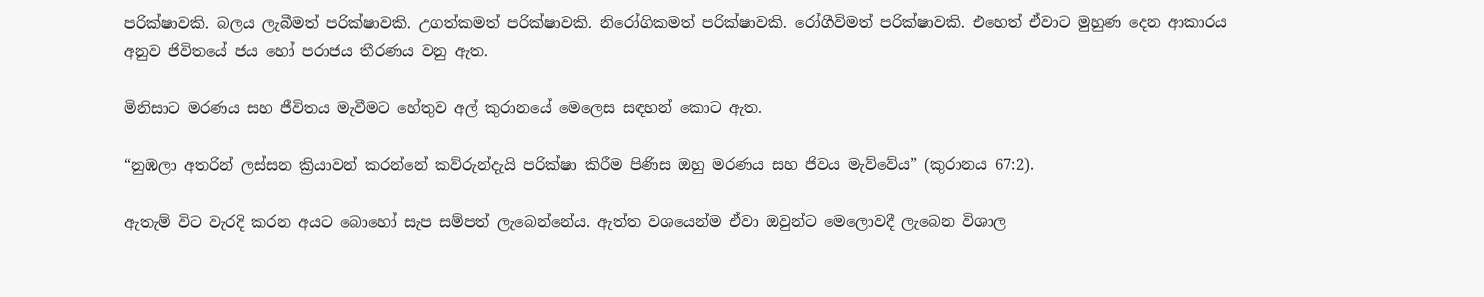පරික්ෂාවකි. බලය ලැබීමත් පරික්ෂාවකි. උගත්කමත් පරික්ෂාවකි. නිරෝගිකමත් පරික්ෂාවකි. රෝගීවිමත් පරික්ෂාවකි. එහෙත් ඒවාට මුහුණ දෙන ආකාරය අනුව ජිවිතයේ ජය හෝ පරාජය තීරණය වනු ඇත.

මිනිසාට මරණය සහ ජීවිතය මැවීමට හේතුව අල් කුරානයේ මෙලෙස සඳහන් කොට ඇත.

“නුඹලා අතරින් ලස්සන ක්‍රියාවන් කරන්නේ කව්රුන්දැයි පරික්ෂා කිරීම පිණිස ඔහු මරණය සහ ජිවය මැව්වේය” (කුරානය 67:2).

ඇතැම් විට වැරදි කරන අයට බොහෝ සැප සම්පත් ලැබෙන්නේය. ඇත්ත වශයෙන්ම ඒවා ඔවුන්ට මෙලොවදී ලැබෙන විශාල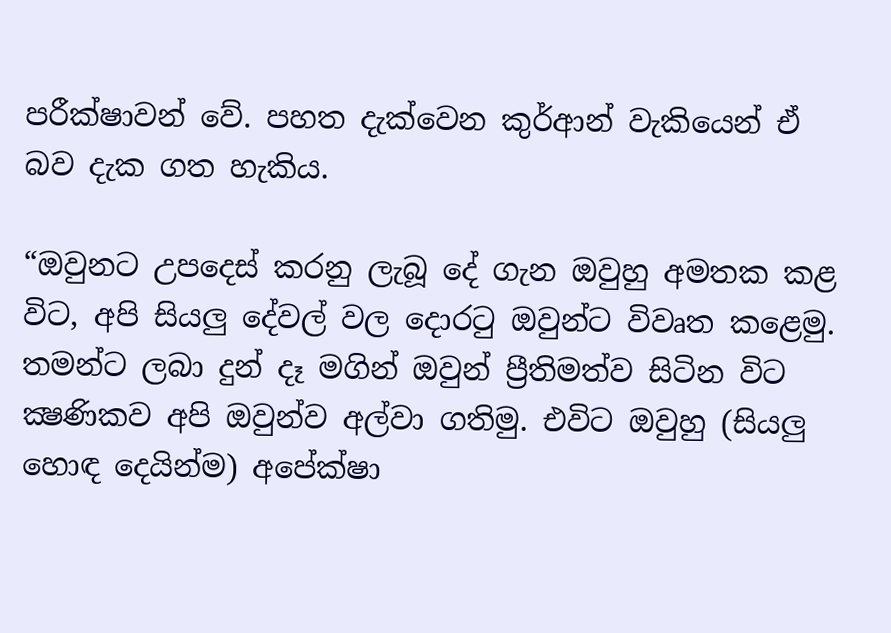පරීක්ෂාවන් වේ. පහත දැක්වෙන කුර්ආන් වැකියෙන් ඒ බව දැක ගත හැකිය.

“ඔවුනට උපදෙස් කරනු ලැබූ දේ ගැන ඔවුහු අමතක කළ විට, අපි සියලු දේවල් වල දොරටු ඔවුන්ට විවෘත කළෙමු. තමන්ට ලබා දුන් දෑ මගින් ඔවුන් ප්‍රීතිමත්ව සිටින විට ක්‍ෂණිකව අපි ඔවුන්ව අල්වා ගතිමු. එවිට ඔවුහු (සියලු හොඳ දෙයින්ම) අපේක්ෂා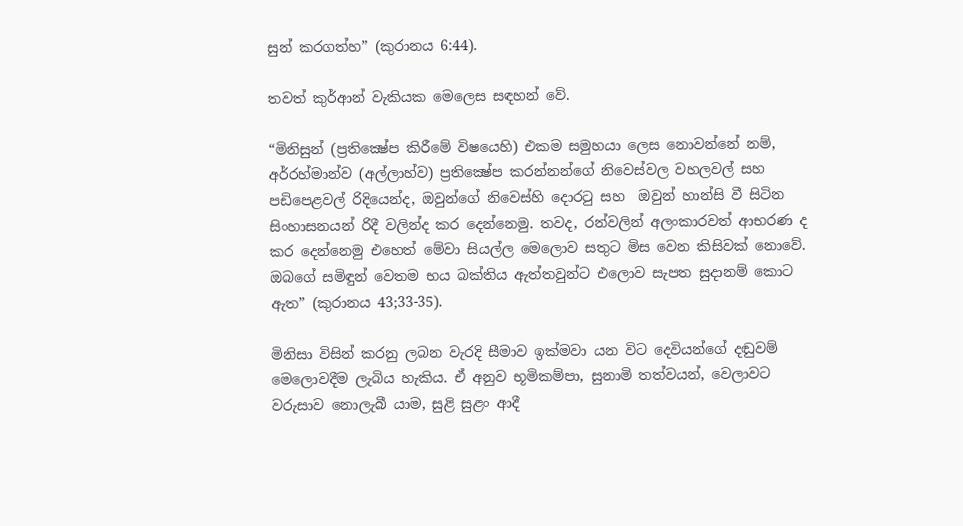සුන් කරගත්හ” (කුරානය 6:44).

තවත් කුර්ආන් වැකියක මෙලෙස සඳහන් වේ.

“මිනිසුන් (ප්‍රතික්‍ෂේප කිරීමේ විෂයෙහි) එකම සමුහයා ලෙස නොවන්නේ නම්, අර්රහ්මාන්ව (අල්ලාහ්ව) ප්‍රතික්‍ෂේප කරන්නන්ගේ නිවෙස්වල වහලවල් සහ පඩිපෙළවල් රිදියෙන්ද, ඔවුන්ගේ නිවෙස්හි දොරටු සහ  ඔවුන් හාන්සි වී සිටින සිංහාසනයන් රිදී වලින්ද කර දෙන්නෙමු. තවද, රන්වලින් අලංකාරවත් ආභරණ ද කර දෙන්නෙමු එහෙත් මේවා සියල්ල මෙලොව සතුට මිස වෙන කිසිවක් නොවේ. ඔබගේ සමිඳුන් වෙතම භය බක්තිය ඇත්තවුන්ට එලොව සැපත සුදානම් කොට ඇත” (කුරානය 43;33-35).

මිනිසා විසින් කරනු ලබන වැරදි සීමාව ඉක්මවා යන විට දෙවියන්ගේ දඬුවම් මෙලොවදීම ලැබිය හැකිය. ඒ අනුව භූමිකම්පා, සුනාමි තත්වයන්, වෙලාවට වරුසාව නොලැබී යාම, සුළි සුළං ආදී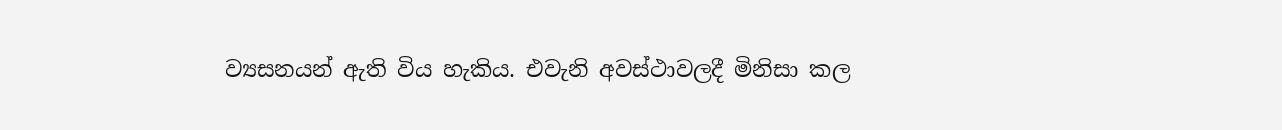ව්‍යසනයන් ඇති විය හැකිය. එවැනි අවස්ථාවලදී මිනිසා කල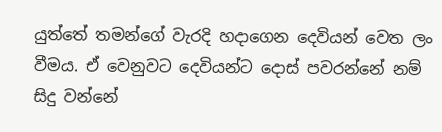යුත්තේ තමන්ගේ වැරදි හදාගෙන දෙවියන් වෙත ලං වීමය. ඒ වෙනුවට දෙවියන්ට දොස් පවරන්නේ නම් සිදු වන්නේ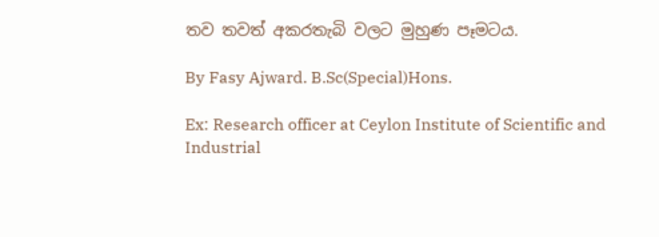තව තවත් අකරතැබි වලට මුහුණ පෑමටය.

By Fasy Ajward. B.Sc(Special)Hons.

Ex: Research officer at Ceylon Institute of Scientific and Industrial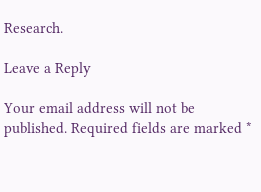Research.

Leave a Reply

Your email address will not be published. Required fields are marked *